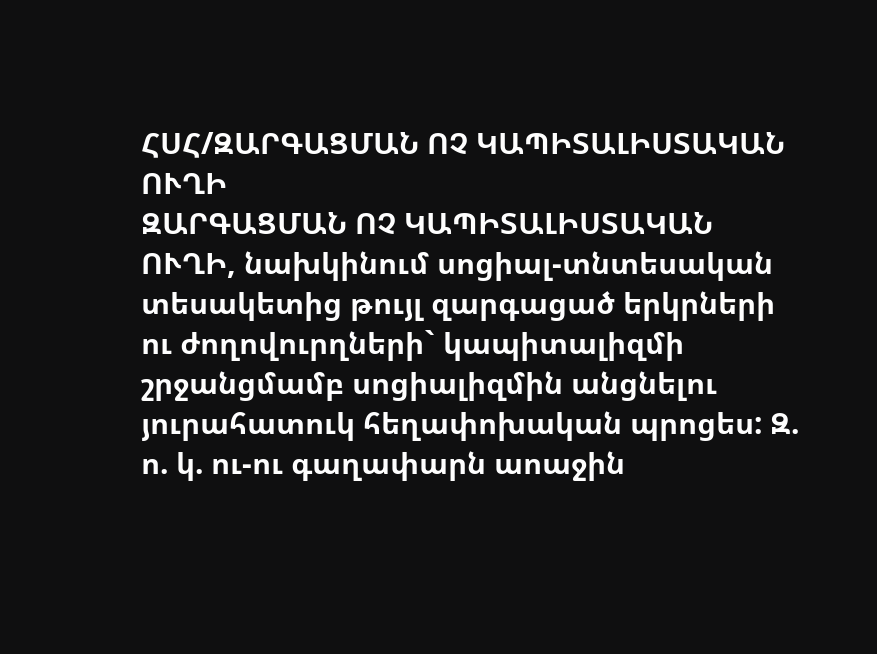ՀՍՀ/ԶԱՐԳԱՑՄԱՆ ՈՉ ԿԱՊԻՏԱԼԻՍՏԱԿԱՆ ՈՒՂԻ
ԶԱՐԳԱՑՄԱՆ ՈՉ ԿԱՊԻՏԱԼԻՍՏԱԿԱՆ ՈՒՂԻ, նախկինում սոցիալ-տնտեսական տեսակետից թույլ զարգացած երկրների ու ժողովուրղների` կապիտալիզմի շրջանցմամբ սոցիալիզմին անցնելու յուրահատուկ հեղափոխական պրոցես: Զ. ո. կ. ու-ու գաղափարն աոաջին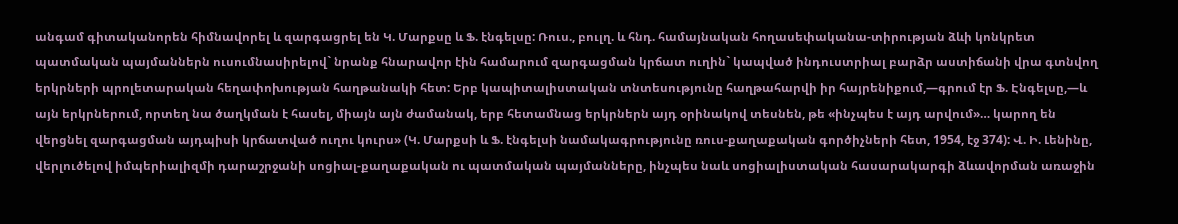անգամ գիտականորեն հիմնավորել և զարգացրել են Կ. Մարքսը և Ֆ. էնգելսը: Ռուս., բուլղ. և հնդ. համայնական հողասեփականա-տիրության ձևի կոնկրետ պատմական պայմաններն ուսումնասիրելով` նրանք հնարավոր էին համարում զարգացման կրճատ ուղին` կապված ինդուստրիալ բարձր աստիճանի վրա գտնվող երկրների պրոլետարական հեղափոխության հաղթանակի հետ: Երբ կապիտալիստական տնտեսությունը հաղթահարվի իր հայրենիքում,—գրում էր Ֆ. Էնգելսը,—և այն երկրներում, որտեղ նա ծաղկման է հասել, միայն այն ժամանակ, երբ հետամնաց երկրներն այդ օրինակով տեսնեն, թե «ինչպես է այդ արվում»… կարող են վերցնել զարգացման այդպիսի կրճատված ուղու կուրս» (Կ. Մարքսի և Ֆ. էնգելսի նամակագրությունը ռուս-քաղաքական գործիչների հետ, 1954, էջ 374): Վ. Ի. Լենինը, վերլուծելով իմպերիալիզմի դարաշրջանի սոցիալ-քաղաքական ու պատմական պայմանները, ինչպես նաև սոցիալիստական հասարակարգի ձևավորման առաջին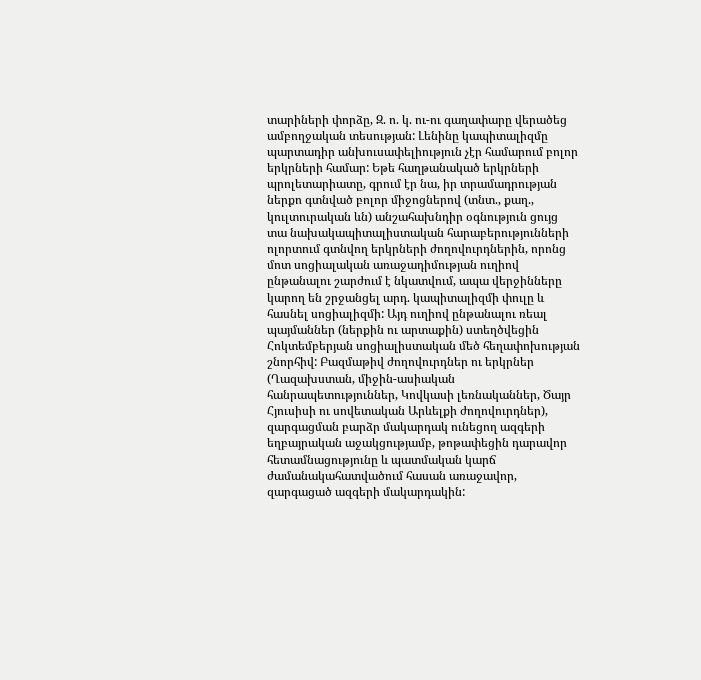տարիների փորձը, Զ. ո. կ. ու-ու գաղափարը վերածեց ամբողջական տեսության: Լենինը կապիտալիզմը պարտադիր անխուսափելիություն չէր համարում բոլոր երկրների համար: Եթե հաղթանակած երկրների պրոլետարիատը, գրում էր նա, իր տրամադրության ներքո գտնված բոլոր միջոցներով (տնտ., քաղ., կուլտուրական ևն) անշահախնդիր օգնություն ցույց տա նախակապիտալիստական հարաբերությունների ոլորտում գտնվող երկրների ժողովուրդներին, որոնց մոտ սոցիալական առաջադիմության ուղիով ընթանալու շարժում է նկատվում, ապա վերջինները կարող են շրջանցել արդ. կապիտալիզմի փուլը և հասնել սոցիալիզմի: Այդ ուղիով ընթանալու ռեալ պայմաններ (ներքին ու արտաքին) ստեղծվեցին Հոկտեմբերյան սոցիալիստական մեծ հեղափոխության շնորհիվ: Բազմաթիվ ժողովուրդներ ու երկրներ (Ղազախստան, միջին-ասիական հանրապետություններ, Կովկասի լեռնականներ, Ծայր Հյուսիսի ու սովետական Արևելքի ժողովուրդներ), զարգացման բարձր մակարդակ ունեցող ազգերի եղբայրական աջակցությամբ, թոթափեցին դարավոր հետամնացությունը և պատմական կարճ ժամանակահատվածում հասան առաջավոր, զարգացած ազգերի մակարդակին: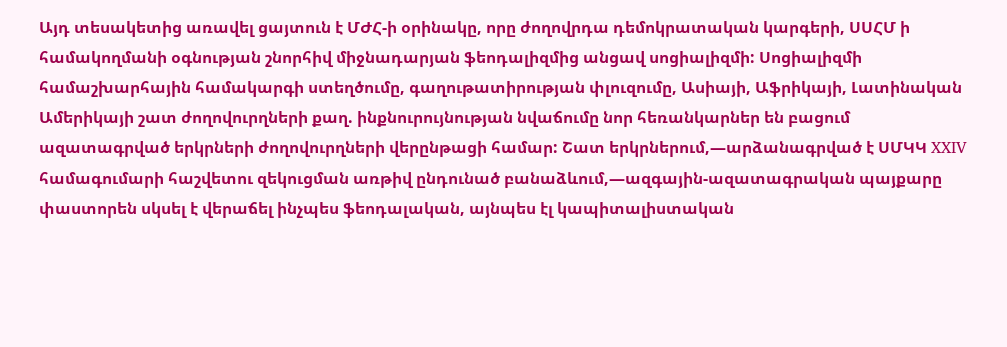Այդ տեսակետից առավել ցայտուն է ՄԺՀ-ի օրինակը, որը ժողովրդա դեմոկրատական կարգերի, ՍՍՀՄ ի համակողմանի օգնության շնորհիվ միջնադարյան ֆեոդալիզմից անցավ սոցիալիզմի: Սոցիալիզմի համաշխարհային համակարգի ստեղծումը, գաղութատիրության փլուզումը, Ասիայի, Աֆրիկայի, Լատինական Ամերիկայի շատ ժողովուրղների քաղ. ինքնուրույնության նվաճումը նոր հեռանկարներ են բացում ազատագրված երկրների ժողովուրղների վերընթացի համար: Շատ երկրներում,—արձանագրված է ՍՄԿԿ XXIV համագումարի հաշվետու զեկուցման առթիվ ընդունած բանաձևում,—ազգային-ազատագրական պայքարը փաստորեն սկսել է վերաճել ինչպես ֆեոդալական, այնպես էլ կապիտալիստական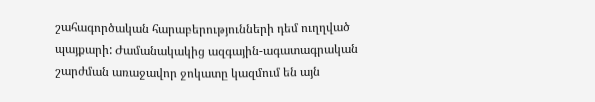շահագործական հարաբերությունների դեմ ուղղված պայքարի: Ժամանակակից ազգային-ագատագրական շարժման առաջավոր ջոկատը կազմում են այն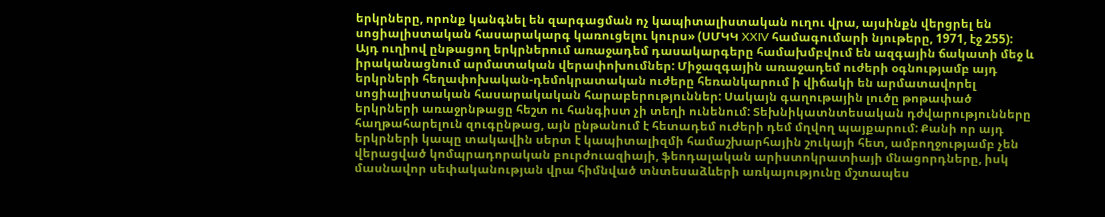երկրները, որոնք կանգնել են զարգացման ոչ կապիտալիստական ուղու վրա, այսինքն վերցրել են սոցիալիստական հասարակարգ կառուցելու կուրս» (ՍՄԿԿ XXIV համագումարի նյութերը, 1971, էջ 255): Այդ ուղիով ընթացող երկրներում առաջադեմ դասակարգերը համախմբվում են ազգային ճակատի մեջ և իրականացնում արմատական վերափոխումներ: Միջազգային առաջադեմ ուժերի օգնությամբ այդ երկրների հեղափոխական-դեմոկրատական ուժերը հեռանկարում ի վիճակի են արմատավորել սոցիալիստական հասարակական հարաբերություններ: Սակայն գաղութային լուծը թոթափած երկրների առաջրնթացը հեշտ ու հանգիստ չի տեղի ունենում: Տեխնիկատնտեսական դժվարությունները հաղթահարելուն զուգընթաց, այն ընթանում է հետադեմ ուժերի դեմ մղվող պայքարում: Քանի որ այդ երկրների կապը տակավին սերտ է կապիտալիզմի համաշխարհային շուկայի հետ, ամբողջությամբ չեն վերացված կոմպրադորական բուրժուազիայի, ֆեոդալական արիստոկրատիայի մնացորդները, իսկ մասնավոր սեփականության վրա հիմնված տնտեսաձևերի առկայությունը մշտապես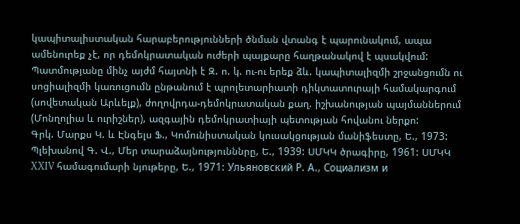կապիտալիստական հարաբերությունների ծնման վտանգ է պարունակում, ապա ամենուրեք չէ, որ դեմոկրատական ուժերի պայքարը հաղթանակով է պսակվում: Պատմությանը մինչ այժմ հայտնի է Զ. ո. կ. ու-ու երեք ձև. կապիտալիզմի շրջանցումն ու սոցիալիզմի կառուցումն ընթանում է պրոլետարիատի դիկտատուրայի համակարգում (սովետական Արևելք), ժողովրդա-դեմոկրատական քաղ. իշխանության պայմաններում (Մոնղոլիա և ուրիշներ), ազգային դեմոկրատիայի պետության հովանու ներքո:
Գրկ. Մարքս Կ. և Էնգելս Ֆ., Կոմունիստական կուսակցության մանիֆեստը, Ե., 1973: Պլեխանով Գ. Վ., Մեր տարաձայնությունննրը, Ե., 1939: ՍՄԿԿ ծրագիրը, 1961: ՍՄԿԿ XXIV համագումարի նյութերը, Ե., 1971: Ульяновский Р. А., Социализм и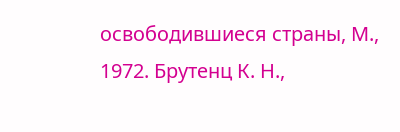освободившиеся страны, М., 1972. Брутенц К. Н.,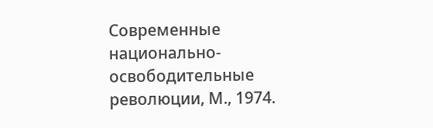Современные национально-освободительные революции, М., 1974.